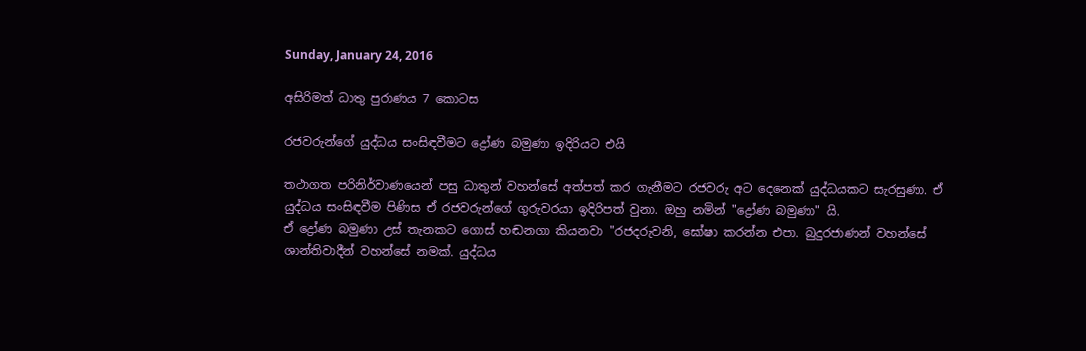Sunday, January 24, 2016

අසිරිමත් ධාතු පුරාණය 7 කොටස

රජවරුන්ගේ යුද්ධය සංසිඳවීමට ද්‍රෝණ බමුණා ඉදිරියට එයි

තථාගත පරිනිර්වාණයෙන් පසු ධාතුන් වහන්සේ අත්පත් කර ගැනීමට රජවරු අට දෙනෙක් යුද්ධයකට සැරසුණා. ඒ යුද්ධය සංසිඳවීම පිණිස ඒ රජවරුන්ගේ ගුරුවරයා ඉදිරිපත් වුනා. ඔහු නමින් "ද්‍රෝණ බමුණා" යි.
ඒ ද්‍රෝණ බමුණා උස් තැනකට ගොස් හඬනගා කියනවා "රජදරුවනි, ඝෝෂා කරන්න එපා. බුදුරජාණන් වහන්සේ ශාන්තිවාදීන් වහන්සේ නමක්. යුද්ධය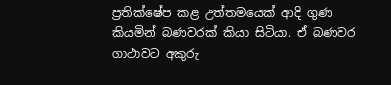ප්‍රතික්ෂේප කළ උත්තමයෙක් ආදි ගුණ කියමින් බණවරක් කියා සිටියා. ඒ බණවර ගාථාවට අකුරු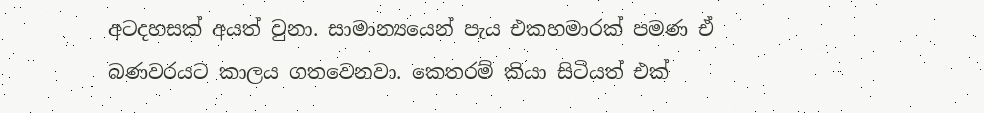අටදහසක් අයත් වුනා. සාමාන්‍යයෙන් පැය එකහමාරක් පමණ ඒ බණවරයට කාලය ගතවෙනවා. කෙතරම් කියා සිටියත් එක්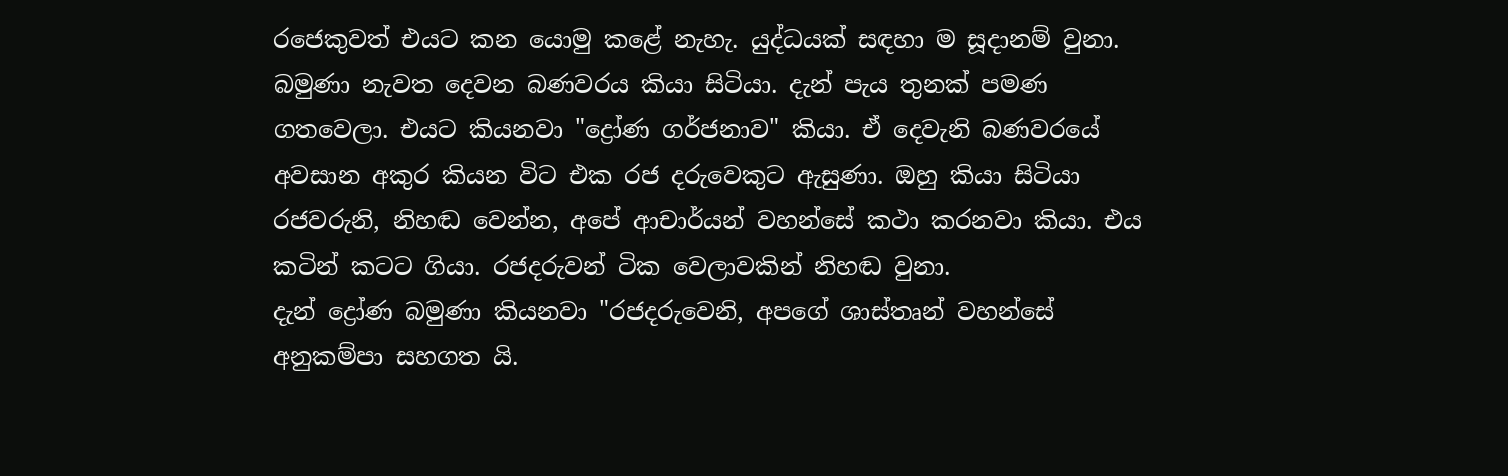රජෙකුවත් එයට කන යොමු කළේ නැහැ. යුද්ධයක් සඳහා ම සූදානම් වුනා. බමුණා නැවත දෙවන බණවරය කියා සිටියා. දැන් පැය තුනක් පමණ ගතවෙලා. එයට කියනවා "ද්‍රෝණ ගර්ජනාව" කියා. ඒ දෙවැනි බණවරයේ අවසාන අකුර කියන විට එක රජ දරුවෙකුට ඇසුණා. ඔහු කියා සිටියා රජවරුනි, නිහඬ වෙන්න, අපේ ආචාර්යන් වහන්සේ කථා කරනවා කියා. එය කටින් කටට ගියා. රජදරුවන් ටික වෙලාවකින් නිහඬ වුනා.
දැන් ද්‍රෝණ බමුණා කියනවා "රජදරුවෙනි, අපගේ ශාස්තෘන් වහන්සේ අනුකම්පා සහගත යි.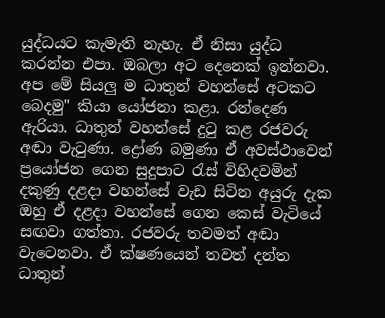යුද්ධයට කැමැති නැහැ. ඒ නිසා යුද්ධ කරන්න එපා. ඔබලා අට දෙනෙක් ඉන්නවා. අප මේ සියලු ම ධාතුන් වහන්සේ අටකට බෙදමු" කියා යෝජනා කළා. රන්දෙණ ඇරියා. ධාතුන් වහන්සේ දුටු කළ රජවරු අඬා වැටුණා. ද්‍රෝණ බමුණා ඒ අවස්ථාවෙන් ප්‍රයෝජන ගෙන සුදුපාට රැස් විහිදවමින් දකුණු දළදා වහන්සේ වැඩ සිටින අයුරු දැක ඔහු ඒ දළදා වහන්සේ ගෙන කෙස් වැටියේ සඟවා ගත්තා. රජවරු තවමත් අඬා වැටෙනවා. ඒ ක්ෂණයෙන් තවත් දන්ත ධාතුන්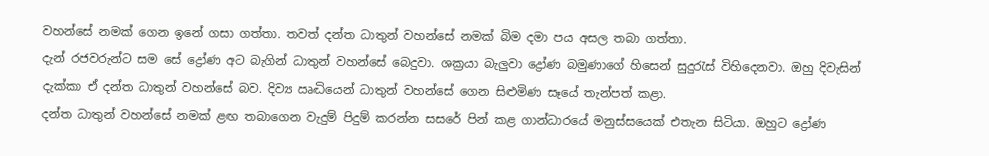වහන්සේ නමක් ගෙන ඉනේ ගසා ගත්තා. තවත් දන්ත ධාතුන් වහන්සේ නමක් බිම දමා පය අසල තබා ගත්තා.
දැන් රජවරුන්ට සම සේ ද්‍රෝණ අට බැගින් ධාතුන් වහන්සේ බෙදුවා. ශක්‍රයා බැලුවා ද්‍රෝණ බමුණාගේ හිසෙන් සුදුරැස් විහිදෙනවා. ඔහු දිවැසින් දැක්කා ඒ දන්ත ධාතුන් වහන්සේ බව. දිව්‍ය ඍද්‍ධියෙන් ධාතුන් වහන්සේ ගෙන සිළුමිණ සෑයේ තැන්පත් කළා.
දන්ත ධාතුන් වහන්සේ නමක් ළඟ තබාගෙන වැදුම් පිදුම් කරන්න සසරේ පින් කළ ගාන්ධාරයේ මනුස්සයෙක් එතැන සිටියා. ඔහුට ද්‍රෝණ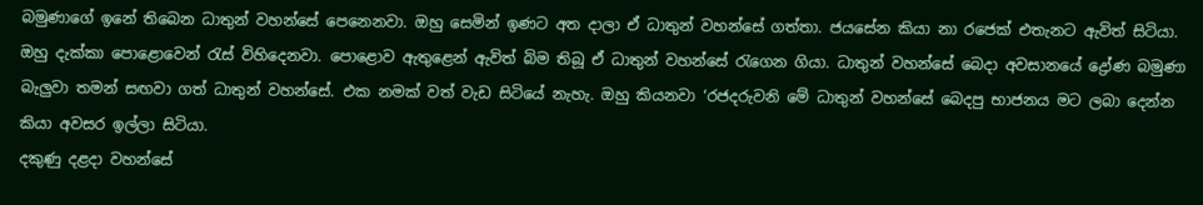බමුණාගේ ඉනේ තිබෙන ධාතුන් වහන්සේ පෙනෙනවා. ඔහු සෙමින් ඉණට අත දාලා ඒ ධාතුන් වහන්සේ ගත්තා. ජයසේන කියා නා රජෙක් එතැනට ඇවිත් සිටියා. ඔහු දැක්කා පොළොවෙන් රැස් විහිදෙනවා. පොළොව ඇතුළෙන් ඇවිත් බිම තිබූ ඒ ධාතුන් වහන්සේ රැගෙන ගියා. ධාතුන් වහන්සේ බෙදා අවසානයේ ද්‍රෝණ බමුණා බැලුවා තමන් සඟවා ගත් ධාතුන් වහන්සේ. එක නමක් වත් වැඩ සිටියේ නැහැ. ඔහු කියනවා ‘රජදරුවනි මේ ධාතුන් වහන්සේ බෙදපු භාජනය මට ලබා දෙන්න කියා අවසර ඉල්ලා සිටියා.
දකුණු දළදා වහන්සේ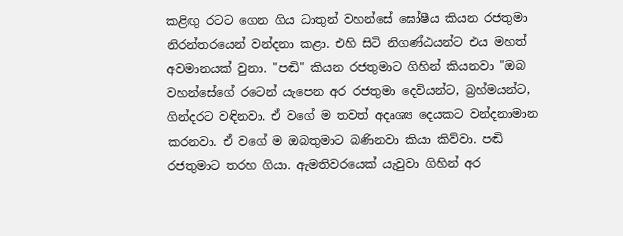කළිඟු රටට ගෙන ගිය ධාතුන් වහන්සේ ඝෝෂීය කියන රජතුමා නිරන්තරයෙන් වන්දනා කළා. එහි සිටි නිගණ්ඨයන්ට එය මහත් අවමානයක් වුනා. "පඬි" කියන රජතුමාට ගිහින් කියනවා "ඔබ වහන්සේගේ රටෙන් යැපෙන අර රජතුමා දෙවියන්ට, බ්‍රහ්මයන්ට, ගින්දරට වඳිනවා. ඒ වගේ ම තවත් අදෘශ්‍ය දෙයකට වන්දනාමාන කරනවා. ඒ වගේ ම ඔබතුමාට බණිනවා කියා කිව්වා. පඬි රජතුමාට තරහ ගියා. ඇමතිවරයෙක් යැවුවා ගිහින් අර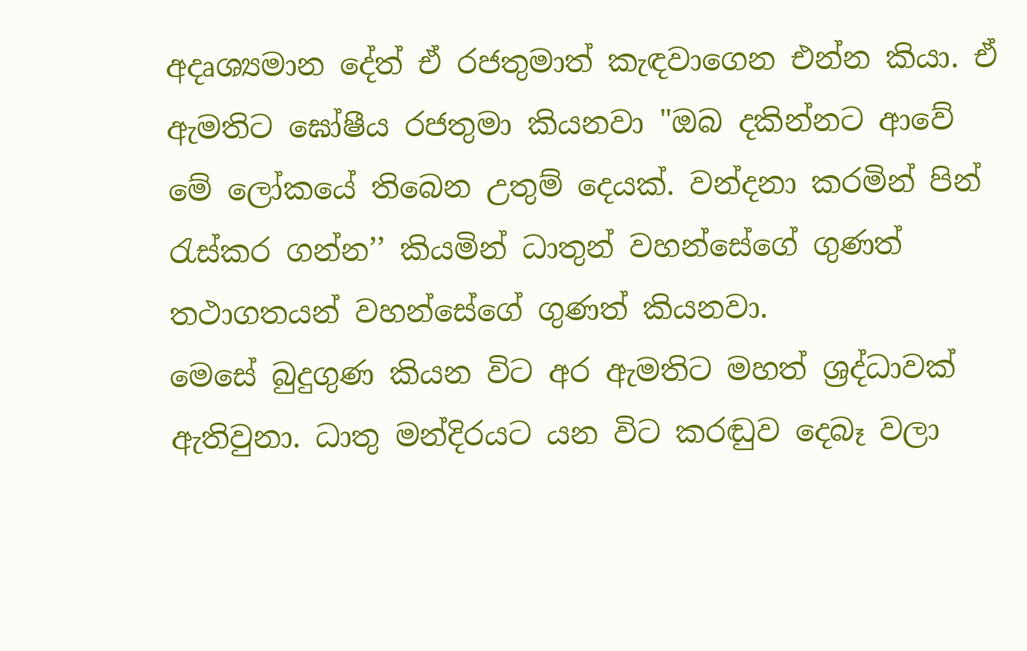අදෘශ්‍යමාන දේත් ඒ රජතුමාත් කැඳවාගෙන එන්න කියා. ඒ ඇමතිට ඝෝෂීය රජතුමා කියනවා "ඔබ දකින්නට ආවේ මේ ලෝකයේ තිබෙන උතුම් දෙයක්. වන්දනා කරමින් පින් රැස්කර ගන්න’’ කියමින් ධාතුන් වහන්සේගේ ගුණත් තථාගතයන් වහන්සේගේ ගුණත් කියනවා.
මෙසේ බුදුගුණ කියන විට අර ඇමතිට මහත් ශ්‍රද්ධාවක් ඇතිවුනා. ධාතු මන්දිරයට යන විට කරඬුව දෙබෑ වලා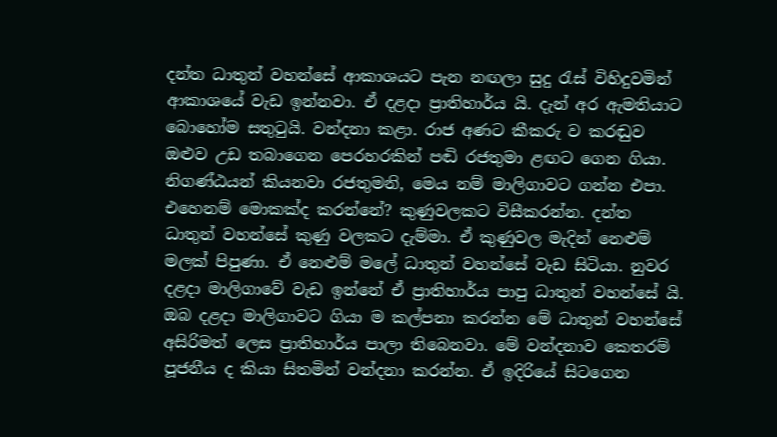දන්ත ධාතුන් වහන්සේ ආකාශයට පැන නඟලා සුදු රැස් විහිදුවමින් ආකාශයේ වැඩ ඉන්නවා. ඒ දළදා ප්‍රාතිහාර්ය යි. දැන් අර ඇමතියාට බොහෝම සතුටුයි. වන්දනා කළා. රාජ අණට කීකරු ව කරඬුව ඔළුව උඩ තබාගෙන පෙරහරකින් පඬි රජතුමා ළඟට ගෙන ගියා. නිගණ්ඨයන් කියනවා රජතුමනි, මෙය නම් මාලිගාවට ගන්න එපා. එහෙනම් මොකක්ද කරන්නේ? කුණුවලකට විසීකරන්න. දන්ත ධාතුන් වහන්සේ කුණු වලකට දැම්මා. ඒ කුණුවල මැදින් නෙළුම් මලක් පිපුණා. ඒ නෙළුම් මලේ ධාතුන් වහන්සේ වැඩ සිටියා. නුවර දළදා මාලිගාවේ වැඩ ඉන්නේ ඒ ප්‍රාතිහාර්ය පාපු ධාතුන් වහන්සේ යි. ඔබ දළදා මාලිගාවට ගියා ම කල්පනා කරන්න මේ ධාතුන් වහන්සේ අසිරිමත් ලෙස ප්‍රාතිහාර්ය පාලා තිබෙනවා. මේ වන්දනාව කෙතරම් පූජනීය ද කියා සිතමින් වන්දනා කරන්න. ඒ ඉදිරියේ සිටගෙන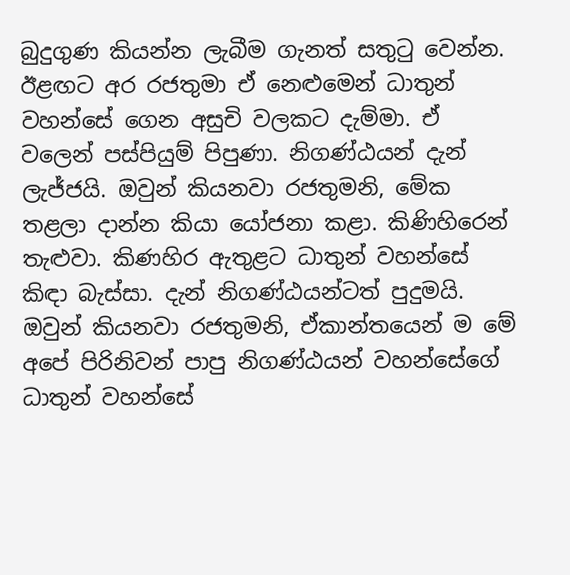බුදුගුණ කියන්න ලැබීම ගැනත් සතුටු වෙන්න.
ඊළඟට අර රජතුමා ඒ නෙළුමෙන් ධාතුන් වහන්සේ ගෙන අසුචි වලකට දැම්මා. ඒ වලෙන් පස්පියුම් පිපුණා. නිගණ්ඨයන් දැන් ලැජ්ජයි. ඔවුන් කියනවා රජතුමනි, මේක තළලා දාන්න කියා යෝජනා කළා. කිණිහිරෙන් තැළුවා. කිණහිර ඇතුළට ධාතුන් වහන්සේ කිඳා බැස්සා. දැන් නිගණ්ඨයන්ටත් පුදුමයි. ඔවුන් කියනවා රජතුමනි, ඒකාන්තයෙන් ම මේ අපේ පිරිනිවන් පාපු නිගණ්ඨයන් වහන්සේගේ ධාතුන් වහන්සේ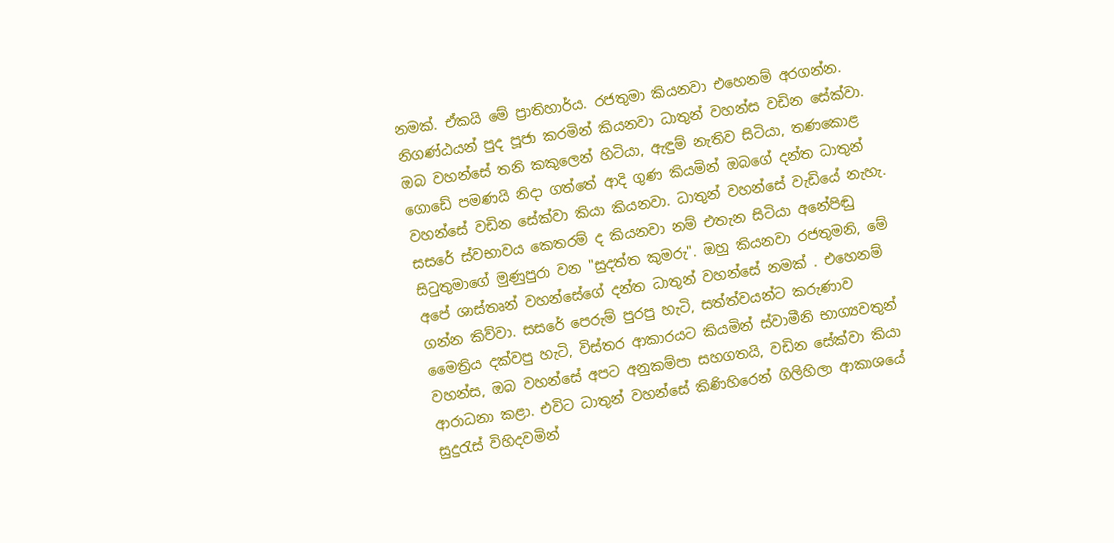නමක්. ඒකයි මේ ප්‍රාතිහාර්ය. රජතුමා කියනවා එහෙනම් අරගන්න. නිගණ්ඨයන් පුද පූජා කරමින් කියනවා ධාතුන් වහන්ස වඩින සේක්වා. ඔබ වහන්සේ තනි කකුලෙන් හිටියා, ඇඳුම් නැතිව සිටියා, තණකොළ ගොඩේ පමණයි නිදා ගත්තේ ආදි ගුණ කියමින් ඔබගේ දන්ත ධාතුන් වහන්සේ වඩින සේක්වා කියා කියනවා. ධාතුන් වහන්සේ වැඩියේ නැහැ.
සසරේ ස්වභාවය කෙතරම් ද කියනවා නම් එතැන සිටියා අනේපිඬු සිටුතුමාගේ මුණුපුරා වන "සුදත්ත කුමරු". ඔහු කියනවා රජතුමනි, මේ අපේ ශාස්තෘන් වහන්සේගේ දන්ත ධාතුන් වහන්සේ නමක් . එහෙනම් ගන්න කිව්වා. සසරේ පෙරුම් පුරපු හැටි, සත්ත්වයන්ට කරුණාව මෛත්‍රිය දක්වපු හැටි, විස්තර ආකාරයට කියමින් ස්වාමීනි භාග්‍යවතුන් වහන්ස, ඔබ වහන්සේ අපට අනුකම්පා සහගතයි, වඩින සේක්වා කියා ආරාධනා කළා. එවිට ධාතුන් වහන්සේ කිණිහිරෙන් ගිලිහිලා ආකාශයේ සුදුරැස් විහිදවමින්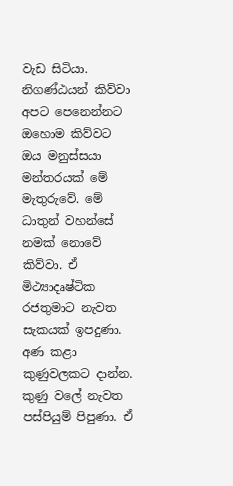වැඩ සිටියා.
නිගණ්ඨයන් කිව්වා අපට පෙනෙන්නට ඔහොම කිව්වට ඔය මනුස්සයා මන්තරයක් මේ මැතුරුවේ. මේ ධාතුන් වහන්සේ නමක් නොවේ කිව්වා. ඒ මිථ්‍යාදෘෂ්ටික රජතුමාට නැවත සැකයක් ඉපදුණා. අණ කළා කුණුවලකට දාන්න. කුණු වලේ නැවත පස්පියුම් පිපුණා. ඒ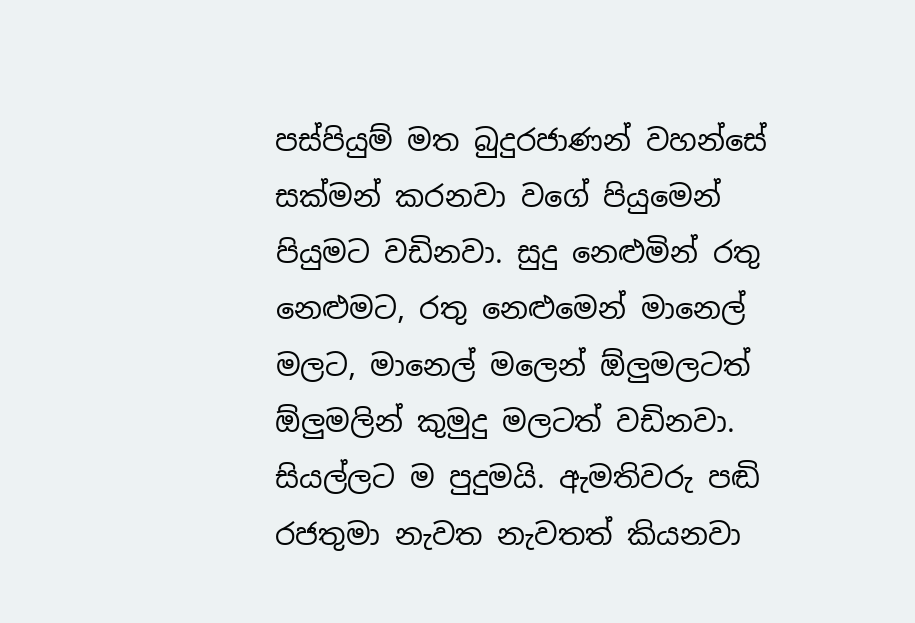පස්පියුම් මත බුදුරජාණන් වහන්සේ සක්මන් කරනවා වගේ පියුමෙන් පියුමට වඩිනවා. සුදු නෙළුමින් රතු නෙළුමට, රතු නෙළුමෙන් මානෙල් මලට, මානෙල් මලෙන් ඕලුමලටත් ඕලුමලින් කුමුදු මලටත් වඩිනවා. සියල්ලට ම පුදුමයි. ඇමතිවරු පඬි රජතුමා නැවත නැවතත් කියනවා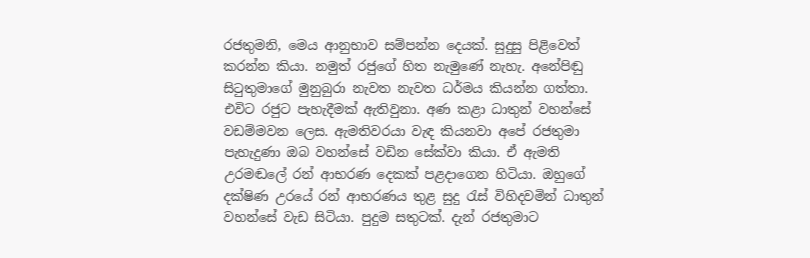රජතුමනි, මෙය ආනුභාව සම්පන්න දෙයක්. සුදුසු පිළිවෙත් කරන්න කියා. නමුත් රජුගේ හිත නැමුණේ නැහැ. අනේපිඬු සිටුතුමාගේ මුනුබුරා නැවත නැවත ධර්මය කියන්න ගත්තා. එවිට රජුට පැහැදීමක් ඇතිවුනා. අණ කළා ධාතුන් වහන්සේ වඩම්මවන ලෙස. ඇමතිවරයා වැඳ කියනවා අපේ රජතුමා පැහැදුණා ඔබ වහන්සේ වඩින සේක්වා කියා. ඒ ඇමති උරමඬලේ රන් ආභරණ දෙකක් පළදාගෙන හිටියා. ඔහුගේ දක්ෂිණ උරයේ රන් ආභරණය තුළ සුදු රැස් විහිදවමින් ධාතුන් වහන්සේ වැඩ සිටියා. පුදුම සතුටක්. දැන් රජතුමාට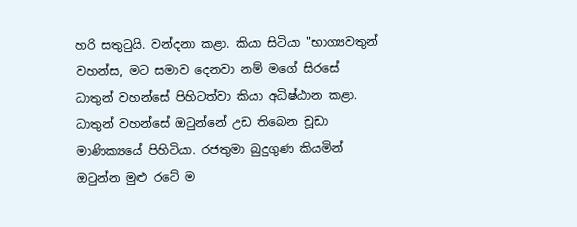හරි සතුටුයි. වන්දනා කළා. කියා සිටියා "භාග්‍යවතුන් වහන්ස, මට සමාව දෙනවා නම් මගේ සිරසේ ධාතුන් වහන්සේ පිහිටත්වා කියා අධිෂ්ඨාන කළා. ධාතුන් වහන්සේ ඔටුන්නේ උඩ තිබෙන චූඩා මාණික්‍යයේ පිහිටියා. රජතුමා බුදුගුණ කියමින් ඔටුන්න මුළු රටේ ම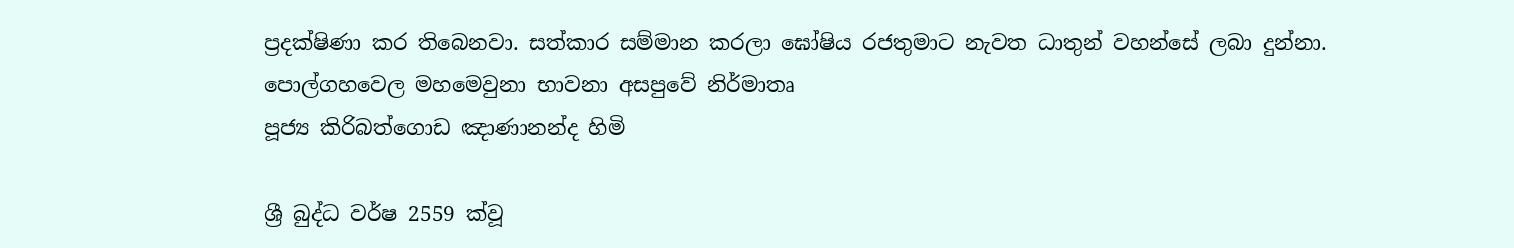ප්‍රදක්ෂිණා කර තිබෙනවා. සත්කාර සම්මාන කරලා ඝෝෂිය රජතුමාට නැවත ධාතුන් වහන්සේ ලබා දුන්නා.
පොල්ගහවෙල මහමෙවුනා භාවනා අසපුවේ නිර්මාතෘ
පූජ්‍ය කිරිබත්ගොඩ ඤාණානන්ද හිමි

ශ්‍රී බුද්ධ වර්ෂ 2559 ක්වූ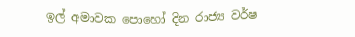ඉල් අමාවක පොහෝ දින රාජ්‍ය වර්ෂ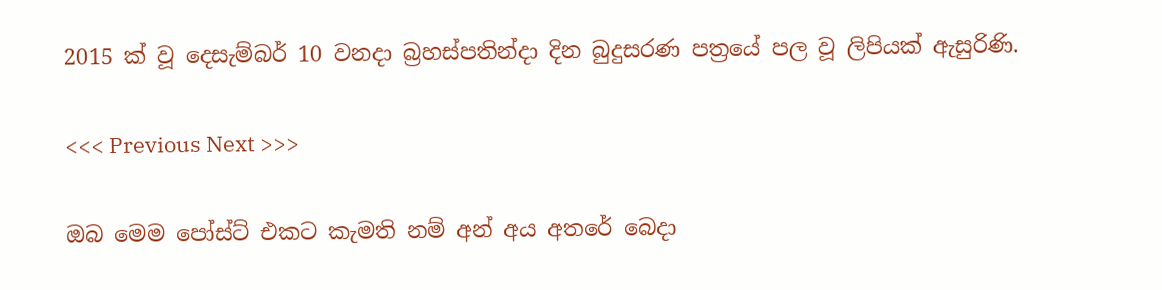2015 ක් වූ දෙසැම්බර් 10 වනදා බ්‍රහස්පතින්දා දින බුදුසරණ පත්‍රයේ පල වූ ලිපියක් ඇසුරිණි.

<<< Previous Next >>>

ඔබ මෙම පෝස්ට් එකට කැමති නම් අන් අය අතරේ බෙදා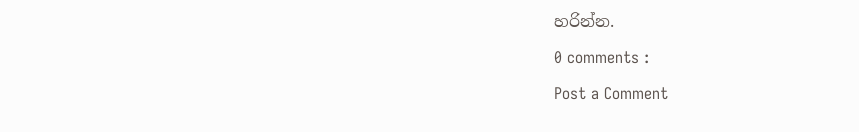හරින්න.

0 comments :

Post a Comment